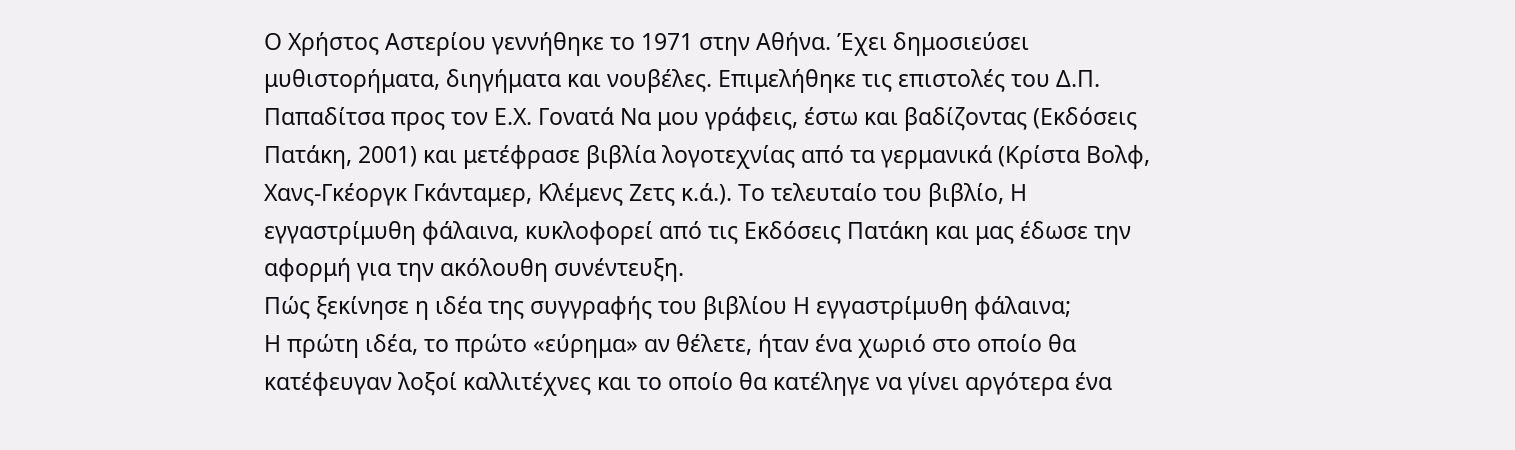Ο Χρήστος Αστερίου γεννήθηκε το 1971 στην Αθήνα. Έχει δημοσιεύσει μυθιστορήματα, διηγήματα και νουβέλες. Επιμελήθηκε τις επιστολές του Δ.Π. Παπαδίτσα προς τον Ε.Χ. Γονατά Να μου γράφεις, έστω και βαδίζοντας (Εκδόσεις Πατάκη, 2001) και μετέφρασε βιβλία λογοτεχνίας από τα γερμανικά (Κρίστα Βoλφ, Χανς-Γκέοργκ Γκάνταμερ, Κλέμενς Ζετς κ.ά.). Το τελευταίο του βιβλίο, Η εγγαστρίμυθη φάλαινα, κυκλοφορεί από τις Εκδόσεις Πατάκη και μας έδωσε την αφορμή για την ακόλουθη συνέντευξη.
Πώς ξεκίνησε η ιδέα της συγγραφής του βιβλίου Η εγγαστρίμυθη φάλαινα;
Η πρώτη ιδέα, το πρώτο «εύρημα» αν θέλετε, ήταν ένα χωριό στο οποίο θα κατέφευγαν λοξοί καλλιτέχνες και το οποίο θα κατέληγε να γίνει αργότερα ένα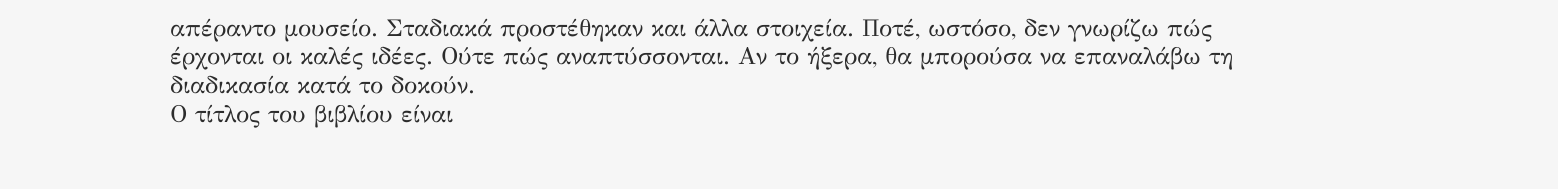απέραντο μουσείο. Σταδιακά προστέθηκαν και άλλα στοιχεία. Ποτέ, ωστόσο, δεν γνωρίζω πώς έρχονται οι καλές ιδέες. Ούτε πώς αναπτύσσονται. Αν το ήξερα, θα μπορούσα να επαναλάβω τη διαδικασία κατά το δοκούν.
Ο τίτλος του βιβλίου είναι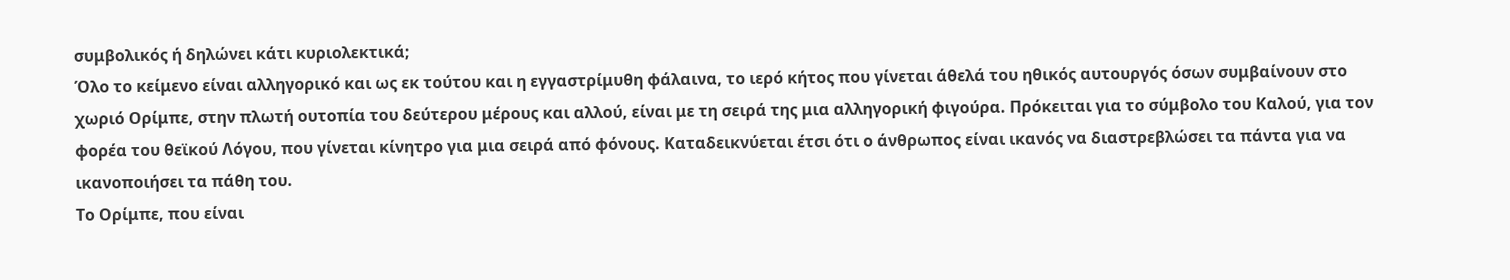συμβολικός ή δηλώνει κάτι κυριολεκτικά;
Όλο το κείμενο είναι αλληγορικό και ως εκ τούτου και η εγγαστρίμυθη φάλαινα, το ιερό κήτος που γίνεται άθελά του ηθικός αυτουργός όσων συμβαίνουν στο χωριό Ορίμπε, στην πλωτή ουτοπία του δεύτερου μέρους και αλλού, είναι με τη σειρά της μια αλληγορική φιγούρα. Πρόκειται για το σύμβολο του Καλού, για τον φορέα του θεϊκού Λόγου, που γίνεται κίνητρο για μια σειρά από φόνους. Καταδεικνύεται έτσι ότι ο άνθρωπος είναι ικανός να διαστρεβλώσει τα πάντα για να ικανοποιήσει τα πάθη του.
Το Ορίμπε, που είναι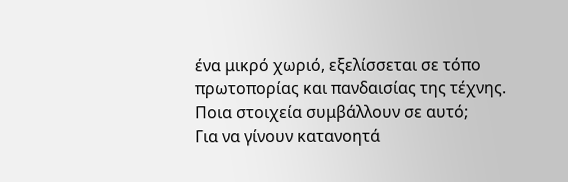ένα μικρό χωριό, εξελίσσεται σε τόπο πρωτοπορίας και πανδαισίας της τέχνης. Ποια στοιχεία συμβάλλουν σε αυτό;
Για να γίνουν κατανοητά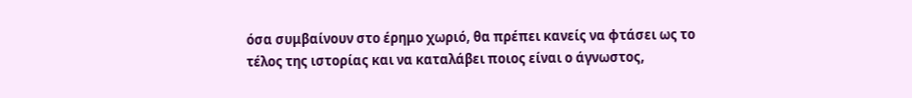όσα συμβαίνουν στο έρημο χωριό, θα πρέπει κανείς να φτάσει ως το τέλος της ιστορίας και να καταλάβει ποιος είναι ο άγνωστος,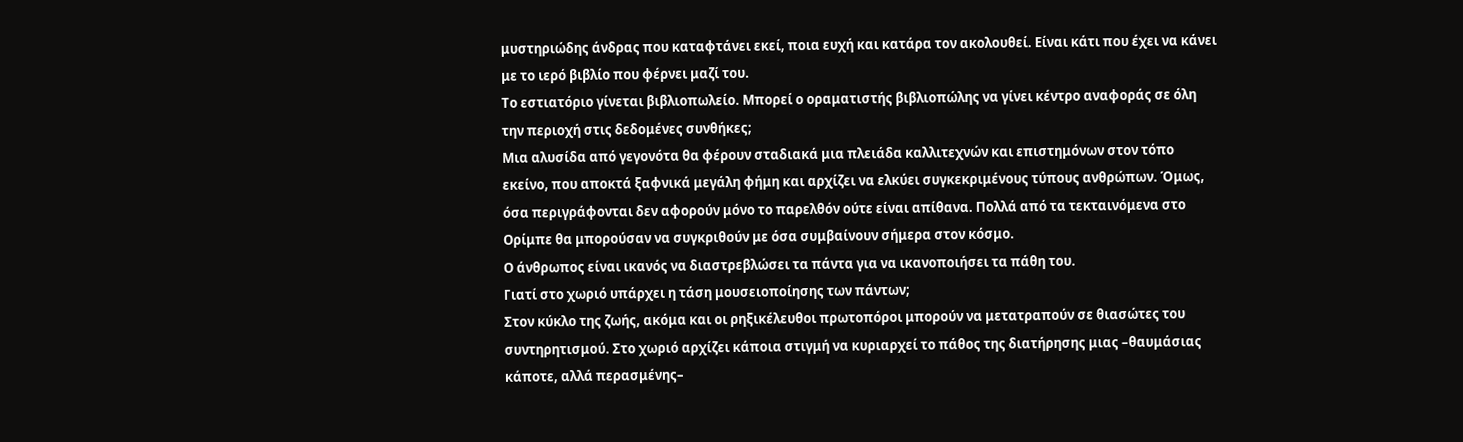μυστηριώδης άνδρας που καταφτάνει εκεί, ποια ευχή και κατάρα τον ακολουθεί. Είναι κάτι που έχει να κάνει με το ιερό βιβλίο που φέρνει μαζί του.
Το εστιατόριο γίνεται βιβλιοπωλείο. Μπορεί ο οραματιστής βιβλιοπώλης να γίνει κέντρο αναφοράς σε όλη την περιοχή στις δεδομένες συνθήκες;
Μια αλυσίδα από γεγονότα θα φέρουν σταδιακά μια πλειάδα καλλιτεχνών και επιστημόνων στον τόπο εκείνο, που αποκτά ξαφνικά μεγάλη φήμη και αρχίζει να ελκύει συγκεκριμένους τύπους ανθρώπων. Όμως, όσα περιγράφονται δεν αφορούν μόνο το παρελθόν ούτε είναι απίθανα. Πολλά από τα τεκταινόμενα στο Ορίμπε θα μπορούσαν να συγκριθούν με όσα συμβαίνουν σήμερα στον κόσμο.
Ο άνθρωπος είναι ικανός να διαστρεβλώσει τα πάντα για να ικανοποιήσει τα πάθη του.
Γιατί στο χωριό υπάρχει η τάση μουσειοποίησης των πάντων;
Στον κύκλο της ζωής, ακόμα και οι ρηξικέλευθοι πρωτοπόροι μπορούν να μετατραπούν σε θιασώτες του συντηρητισμού. Στο χωριό αρχίζει κάποια στιγμή να κυριαρχεί το πάθος της διατήρησης μιας –θαυμάσιας κάποτε, αλλά περασμένης–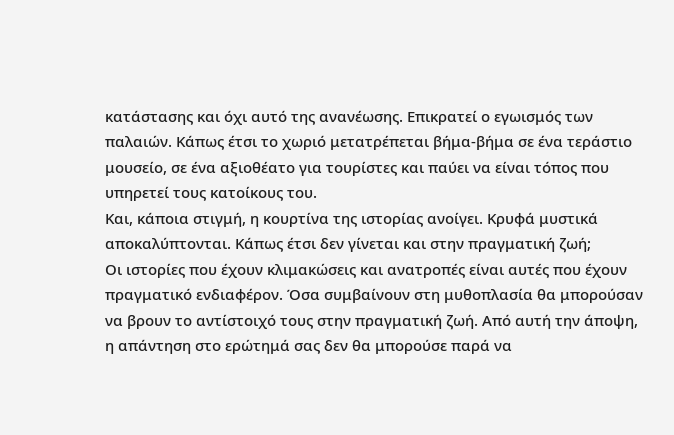κατάστασης και όχι αυτό της ανανέωσης. Επικρατεί ο εγωισμός των παλαιών. Κάπως έτσι το χωριό μετατρέπεται βήμα-βήμα σε ένα τεράστιο μουσείο, σε ένα αξιοθέατο για τουρίστες και παύει να είναι τόπος που υπηρετεί τους κατοίκους του.
Και, κάποια στιγμή, η κουρτίνα της ιστορίας ανοίγει. Κρυφά μυστικά αποκαλύπτονται. Κάπως έτσι δεν γίνεται και στην πραγματική ζωή;
Οι ιστορίες που έχουν κλιμακώσεις και ανατροπές είναι αυτές που έχουν πραγματικό ενδιαφέρον. Όσα συμβαίνουν στη μυθοπλασία θα μπορούσαν να βρουν το αντίστοιχό τους στην πραγματική ζωή. Από αυτή την άποψη, η απάντηση στο ερώτημά σας δεν θα μπορούσε παρά να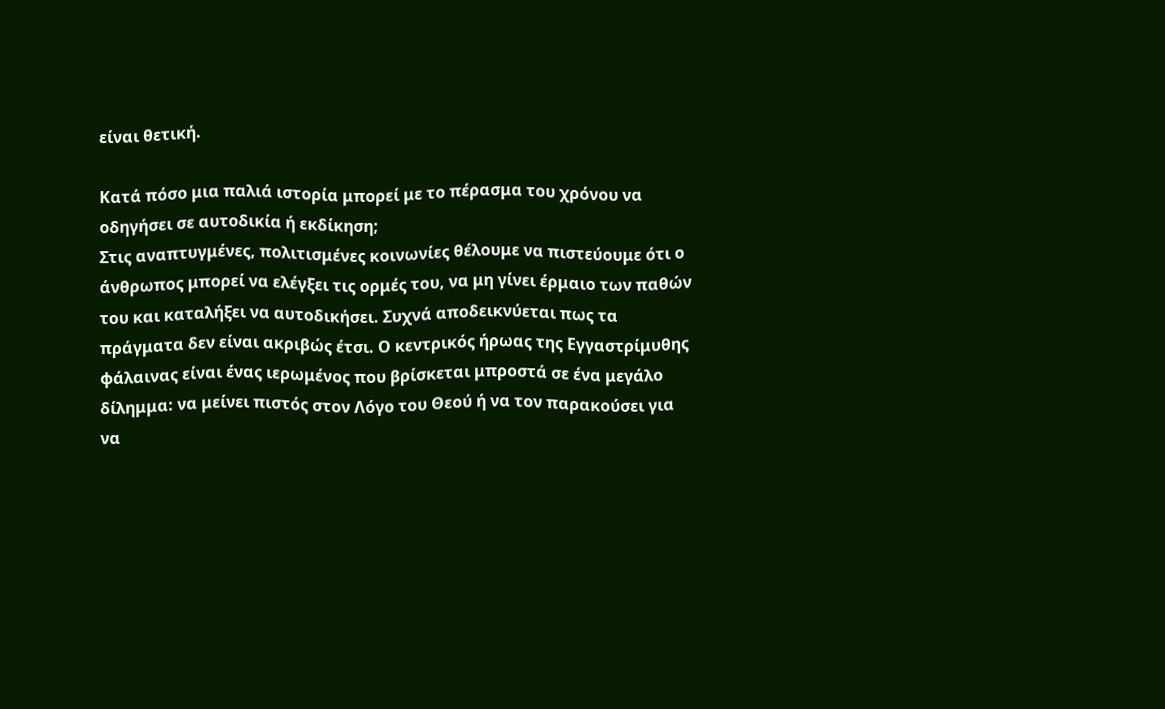είναι θετική.

Κατά πόσο μια παλιά ιστορία μπορεί με το πέρασμα του χρόνου να οδηγήσει σε αυτοδικία ή εκδίκηση;
Στις αναπτυγμένες, πολιτισμένες κοινωνίες θέλουμε να πιστεύουμε ότι ο άνθρωπος μπορεί να ελέγξει τις ορμές του, να μη γίνει έρμαιο των παθών του και καταλήξει να αυτοδικήσει. Συχνά αποδεικνύεται πως τα πράγματα δεν είναι ακριβώς έτσι. Ο κεντρικός ήρωας της Εγγαστρίμυθης φάλαινας είναι ένας ιερωμένος που βρίσκεται μπροστά σε ένα μεγάλο δίλημμα: να μείνει πιστός στον Λόγο του Θεού ή να τον παρακούσει για να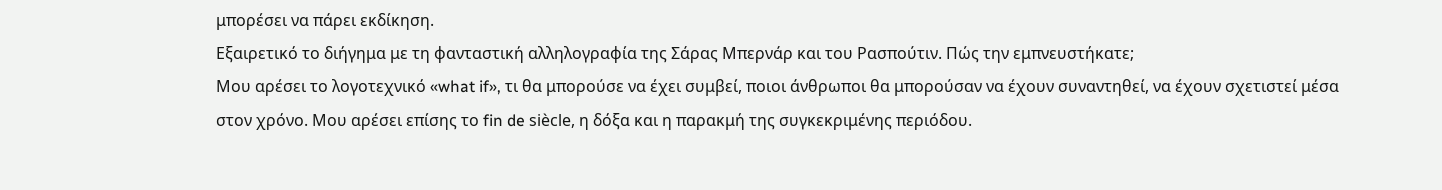μπορέσει να πάρει εκδίκηση.
Εξαιρετικό το διήγημα με τη φανταστική αλληλογραφία της Σάρας Μπερνάρ και του Ρασπούτιν. Πώς την εμπνευστήκατε;
Μου αρέσει το λογοτεχνικό «what if», τι θα μπορούσε να έχει συμβεί, ποιοι άνθρωποι θα μπορούσαν να έχουν συναντηθεί, να έχουν σχετιστεί μέσα στον χρόνο. Μου αρέσει επίσης το fin de siècle, η δόξα και η παρακμή της συγκεκριμένης περιόδου.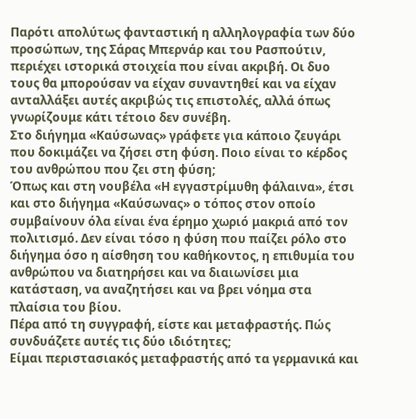Παρότι απολύτως φανταστική η αλληλογραφία των δύο προσώπων, της Σάρας Μπερνάρ και του Ρασπούτιν, περιέχει ιστορικά στοιχεία που είναι ακριβή. Οι δυο τους θα μπορούσαν να είχαν συναντηθεί και να είχαν ανταλλάξει αυτές ακριβώς τις επιστολές, αλλά όπως γνωρίζουμε κάτι τέτοιο δεν συνέβη.
Στο διήγημα «Καύσωνας» γράφετε για κάποιο ζευγάρι που δοκιμάζει να ζήσει στη φύση. Ποιο είναι το κέρδος του ανθρώπου που ζει στη φύση;
Όπως και στη νουβέλα «Η εγγαστρίμυθη φάλαινα», έτσι και στο διήγημα «Καύσωνας» ο τόπος στον οποίο συμβαίνουν όλα είναι ένα έρημο χωριό μακριά από τον πολιτισμό. Δεν είναι τόσο η φύση που παίζει ρόλο στο διήγημα όσο η αίσθηση του καθήκοντος, η επιθυμία του ανθρώπου να διατηρήσει και να διαιωνίσει μια κατάσταση, να αναζητήσει και να βρει νόημα στα πλαίσια του βίου.
Πέρα από τη συγγραφή, είστε και μεταφραστής. Πώς συνδυάζετε αυτές τις δύο ιδιότητες;
Είμαι περιστασιακός μεταφραστής από τα γερμανικά και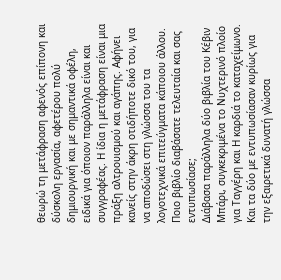θεωρώ τη μετάφραση αφενός επίπονη και δύσκολη εργασία, αφετέρου πολύ δημιουργική και με σημαντικά οφέλη, ειδικά για όποιον παράλληλα είναι και συγγραφέας. Η ίδια η μετάφραση είναι μια πράξη αλτρουισμού και αγάπης. Αφήνει κανείς στην άκρη οτιδήποτε δικό του, για να αποδώσει στη γλώσσα του τα λογοτεχνικά επιτεύγματα κάποιου άλλου.
Ποιο βιβλίο διαβάσατε τελευταία και σας εντυπωσίασε;
Διάβασα παράλληλα δύο βιβλία του Κέβιν Μπάρι, συγκεκριμένα το Νυχτερινό πλοίο για Ταγγέρη και Η καρδιά το καταχείμωνο. Και τα δύο με εντυπωσίασαν κυρίως για την εξαιρετικά δυνατή γλώσσα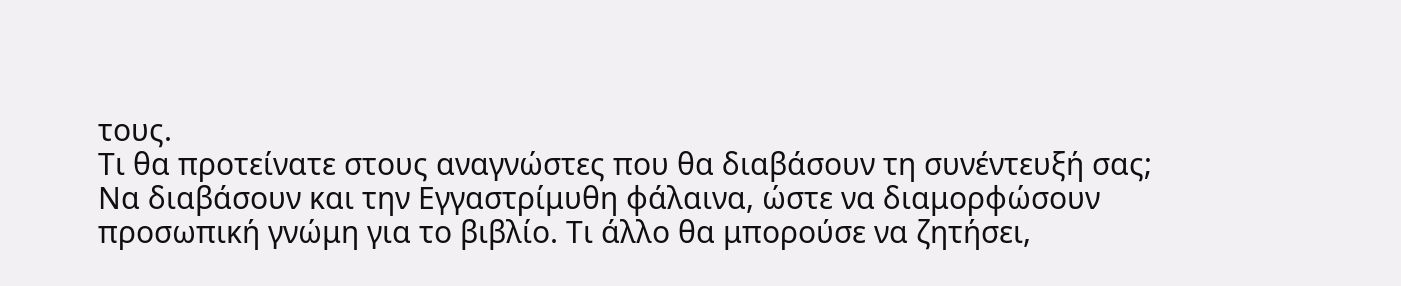τους.
Τι θα προτείνατε στους αναγνώστες που θα διαβάσουν τη συνέντευξή σας;
Να διαβάσουν και την Εγγαστρίμυθη φάλαινα, ώστε να διαμορφώσουν προσωπική γνώμη για το βιβλίο. Τι άλλο θα μπορούσε να ζητήσει,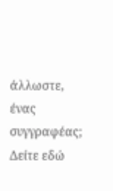άλλωστε, ένας συγγραφέας;
Δείτε εδώ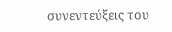συνεντεύξεις του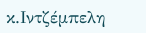κ.Ιντζέμπελη